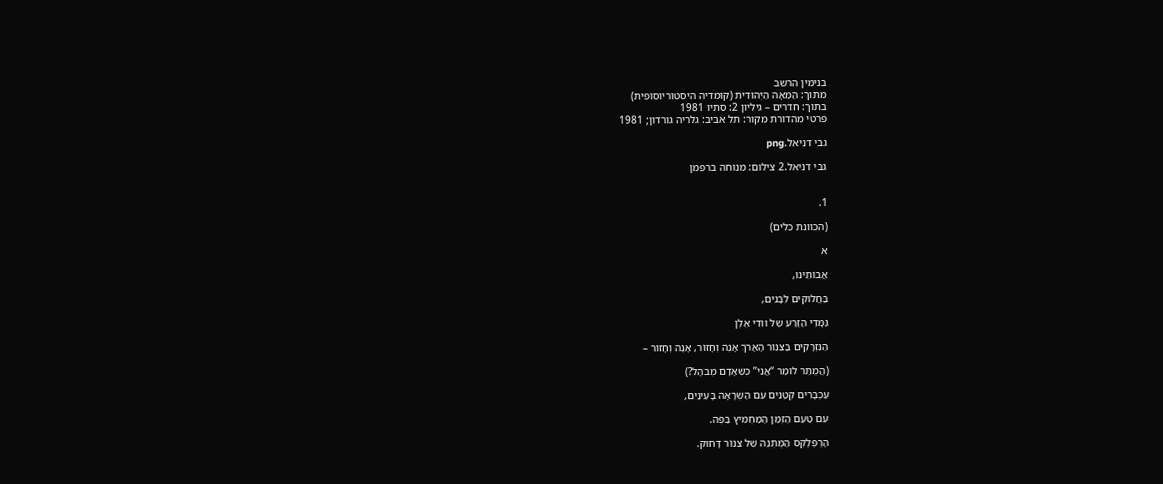בנימין הרשב
מתוך: הַמֵּאָה הַיְּהוּדִית (קומדיה היסטוריוסופית)
בתוך: חדרים – גיליון 2: סתיו 1981
פרטי מהדורת מקור: תל אביב: גלריה גורדון; 1981

גבי דניאל.png

גבי דניאל.2 צילום: מנוחה ברפמן


1.

(הכוונת כלים)

א

אֲבוֹתֵינוּ,

בַּחֲלוּקִים לְבָנִים,

גַּמָּדֵי הַזֶּרַע שֶל ווּדִי אֶלֶן

הַנִּזְרָקִים בַּצִּנּוֹר הָאָרֹךְ אָנֶה וְחָזוֹר, אָנֶה וְחָזוֹר –

(הֲמֻתַּר לוֹמַר “אֲנִי” כְּשֶׁאָדָם מְבֹהָל?)

עַכְבָּרִים קְטַנִּים עִם הַשְׁרָאָה בָּעֵינַיִם,

עִם טַעַם הַזְּמַן הַמַּחְמִיץ בַּפֶּה.

הָרֶפְלֶקְס הַמֻּתְנֶה שֶׁל צִנּוֹר דָּחוּק.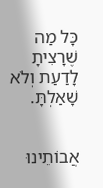כָּל מַה שֶׁרָצִיתָ לָדַעַת וְלֹא שָׁאַלְתָּ.


אֲבוֹתֵינוּ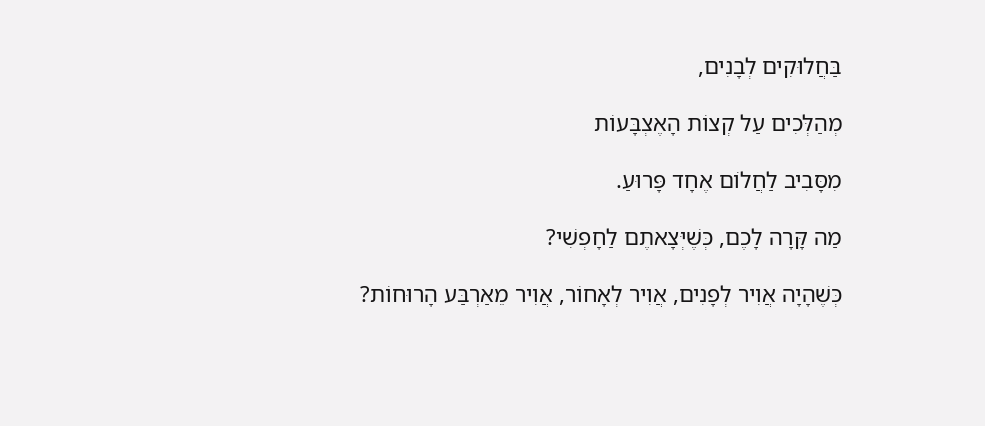בַּחֲלוּקִים לְבָנִים,

מְהַלְּכִים עַל קְצוֹת הָאֶצְבָּעוֹת

מִסָּבִיב לַחֲלוֹם אֶחָד פָּרוּעַ.

מַה קָּרָה לָכֶם, כְּשֶׁיְּצָאתֶם לַחָפְשִׁי?

כְּשֶׁהָיָה אֲוִיר לְפָנִים, אֲוִיר לְאָחוֹר, אֲוִיר מֵאַרְבַּע הָרוּחוֹת?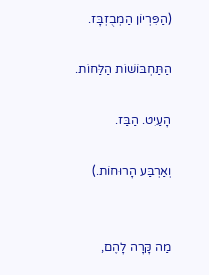(הַפִּרְיוֹן הַמְבֻזְבָּז.

הַתַּחְבּוֹשׁוֹת הַלַּחוֹת.

הָעַיִט. הַבַּז.

וְאַרְבַּע הָרוּחוֹת.)


מַה קָּרָה לָהֶם,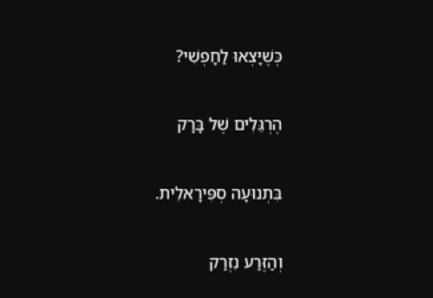כְּשֶׁיָּצְאוּ לַחָפְשִׁי?

הֶרְגֵּלִים שֶׁל בָּרָק

בִּתְנוּעָה סְפִּירָאלִית.

וְהַזֶּרַע נִזְרַק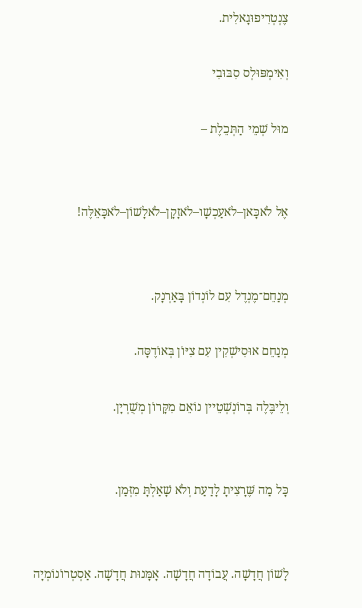צֶנְטְרִיפוּגָאלִית.

וְאִימְפּוּלְס סִבּוּבִי

מוּל שְׁמֵי הַתְּכֵלֶת –


אֶל לֹאכָּאן–לֹאעַכְשָׁו–לֹאזָקָן–לֹאלָשׁוֹן–לֹאכָּאֵלֶּה!


מְנַחֵם־מֶנְדֶל עִם לוֹנְדוֹן בָּאַרְנָק.

מְנַחֵם אוּסִישְׁקִין עִם צִיּוֹן בְּאוֹדֶסָּה.

וְלֵיבֶּלֶה בְּרוֹנְשְׁטֵיין נוֹאֵם מִקָּרוֹן מְשֻׁרְיָן.


כָּל מַה שֶּׁרָצִיתָ לָדַעַת וְלֹא שָׁאַלְתָּ מִזְּמַן.


לָשׁוֹן חֲדָשָׁה. עֲבוֹדָה חֲדָשָׁה. אָמָּנוּת חֲדָשָׁה. אַסְטְרוֹנוֹמְיָה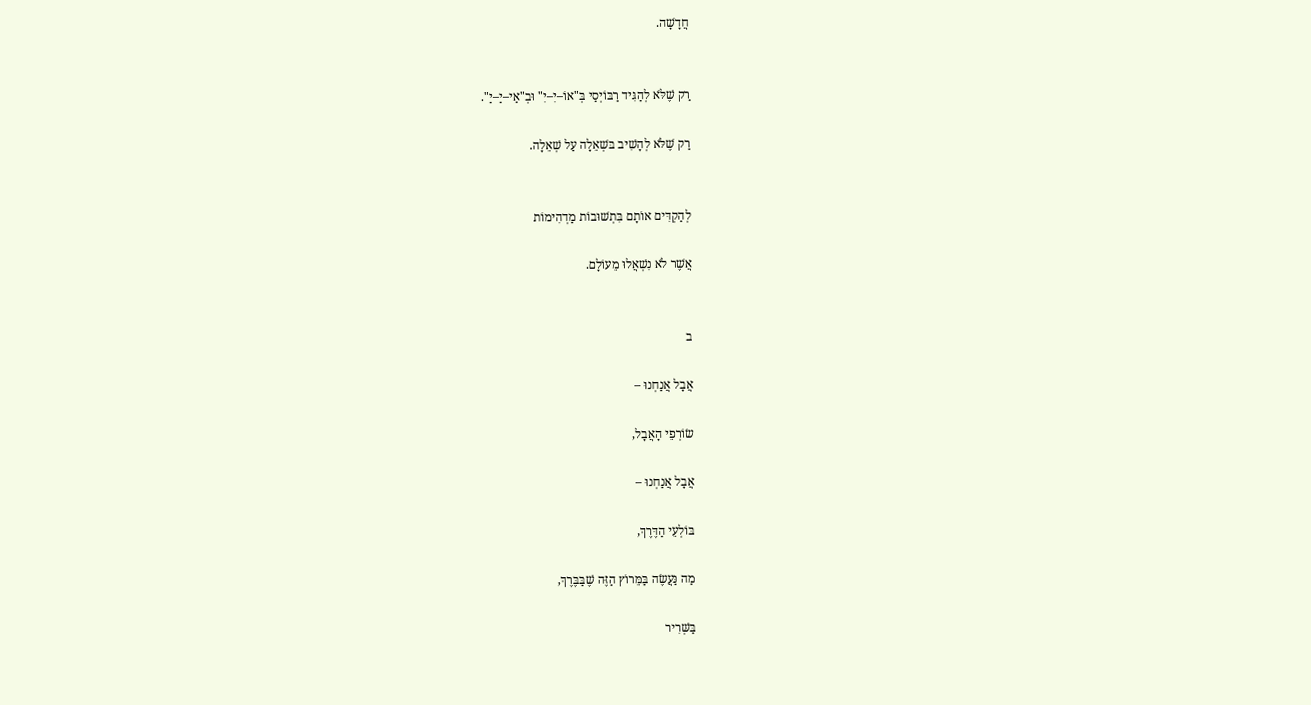חֲדָשָׁה.


רַק שֶׁלֹּא לְהַגִּיד רַבּוֹיְסַי בְּ"אוֹ–יִ–יִ" וּבְ"אַי–יַ–יַ".

רַק שֶׁלֹּא לְהָשִׁיב בּשְׁאֵלָה עַל שְׁאֵלָה.


לְהַקְדִּים אוֹתָם בִּתְשׁוּבוֹת מַדְהִימוֹת

אֲשֶׁר לֹא נִשְׁאֲלוּ מֵעוֹלָם.


ב

אֲבָל אֲנַחְנוּ –

שׂוֹרְפֵי הָאֲבָל,

אֲבָל אֲנַחְנוּ –

בּוֹלְעֵי הַדֶּרֶךְ,

מַה נַּעֲשֶׂה בַּמֵּרוֹץ הַזֶּה שֶׁבַּבֶּרֶךְ,

בַּשְּׁרִיר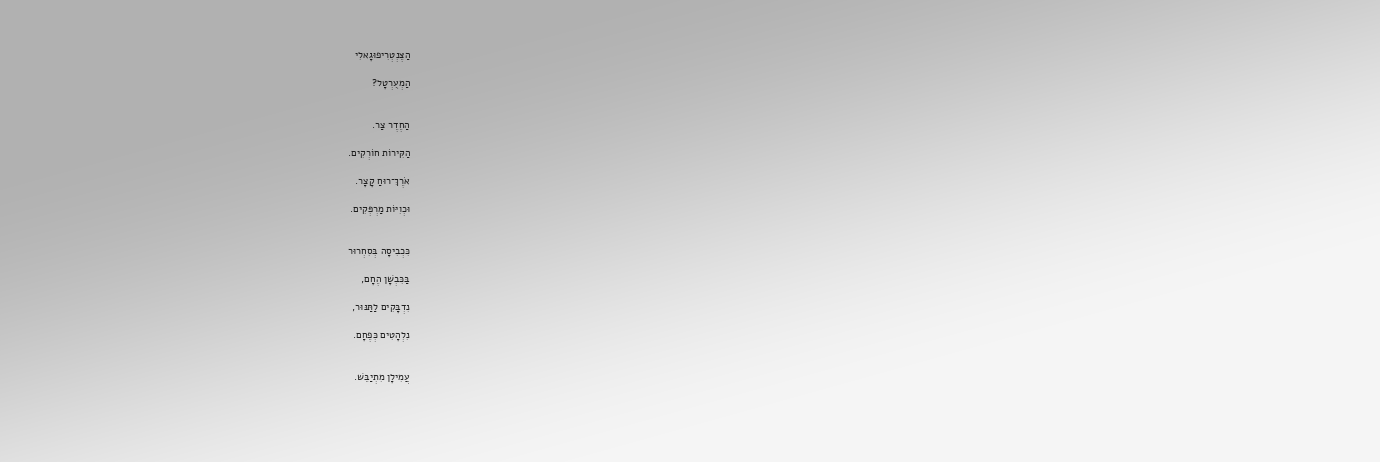הַצֶּנְטְרִיפוּגָאלִי

הַמְעֻרְטָל?


הַחֶדֶר צַר.

הַקִּירוֹת חוֹרְקִים.

אֹרֶךְ־רוּחַ קָצָר.

וּכְוִיּוֹת מַרְפְּקִים.


כִּכְבִיסָה בְּסִחְרוּר

בַּכִּבְשָׁן הֶחָם,

נִדְבָּקִים לַתַּנּוּר,

נִלְהָטִים כְּפֶחָם.


עֲמִילָן מִתְיַבֵּשׁ.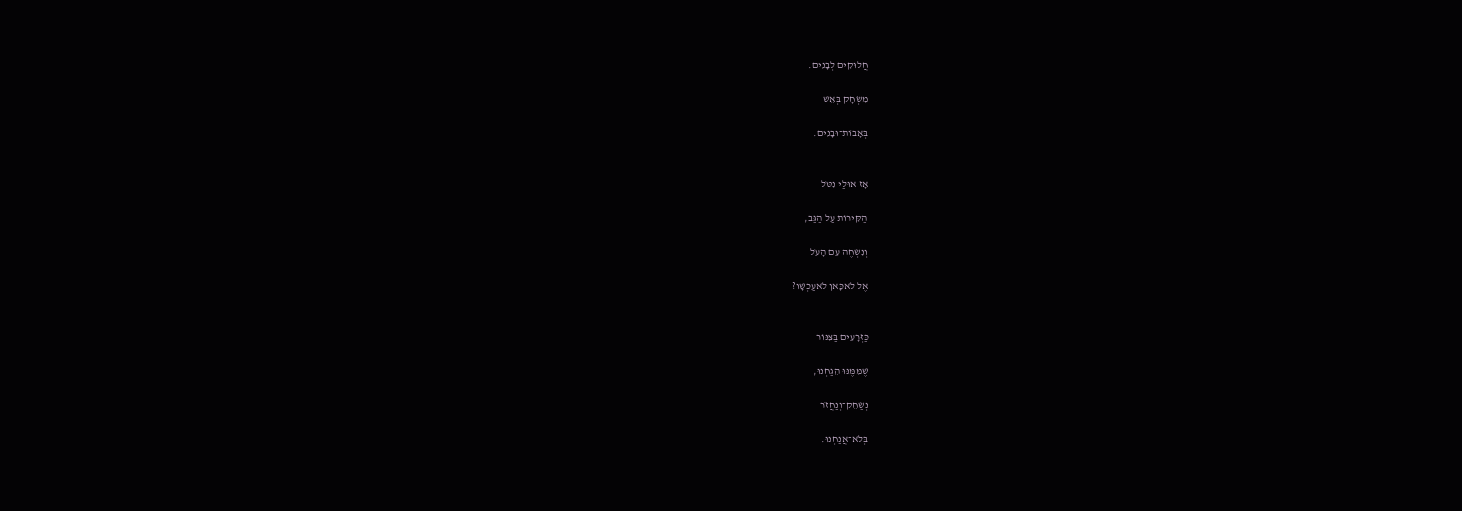חֲלוּקִים לְבָנִים.

מִשְׂחָק בְּאֵשׁ

בְּאָבוֹת־וּבָנִים.


אָז אוּלַי נִטֹּל

הַקִּירוֹת עַל הַגַּב,

וְנִשְׂחֶה עִם הָעֹל

אֶל לֹאכָּאן לֹאעַכְשָׁו?


כַּזְּרָעִים בַּצִּנּוֹר

שֶׁמִּמֶּנּוּ הֵגַחְנוּ,

נְשַׂחֵק־וְנַחֲזֹר

בְּלֹא־אֲנַחְנוּ.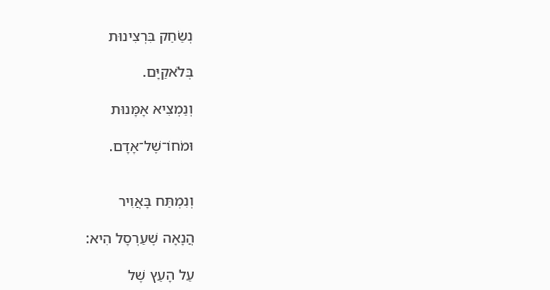נְשַׂחֵק בִּרְצִינוּת

בְּלֹאקַיָּם.

וְנַמְצִיא אָמָּנוּת

וּמֹחוֹ־שֶׁל־אָדָם.


וְנִמְתַּח בָּאֲוִיר

הֲנָאָה שֶׁעַרְסָל הִיא:

עַל הָעֵץ שֶׁל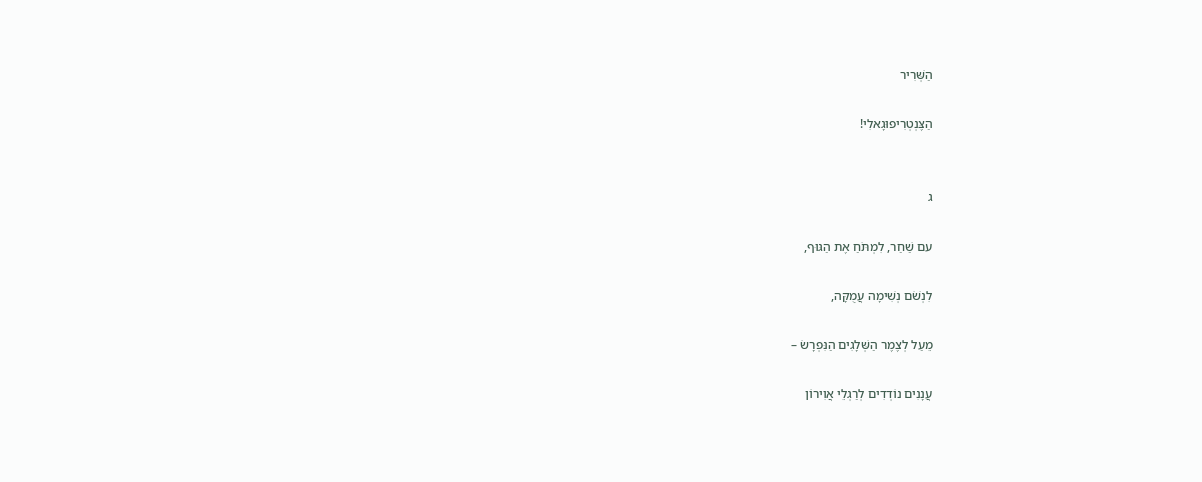הַשְּׁרִיר

הַצֶּנְטְרִיפוּגָאלִי!


ג

עם שַׁחַר, לִמְתֹּחַ אֶת הַגּוּף,

לִנְשֹׁם נְשִׁימָה עֲמֻקָּה,

מֵעַל לְצֶמֶר הַשְּׁלָגִים הַנִּפְרָשׂ –

עֲנָנִים נוֹדְדִים לְרַגְלֵי אֲוִירוֹן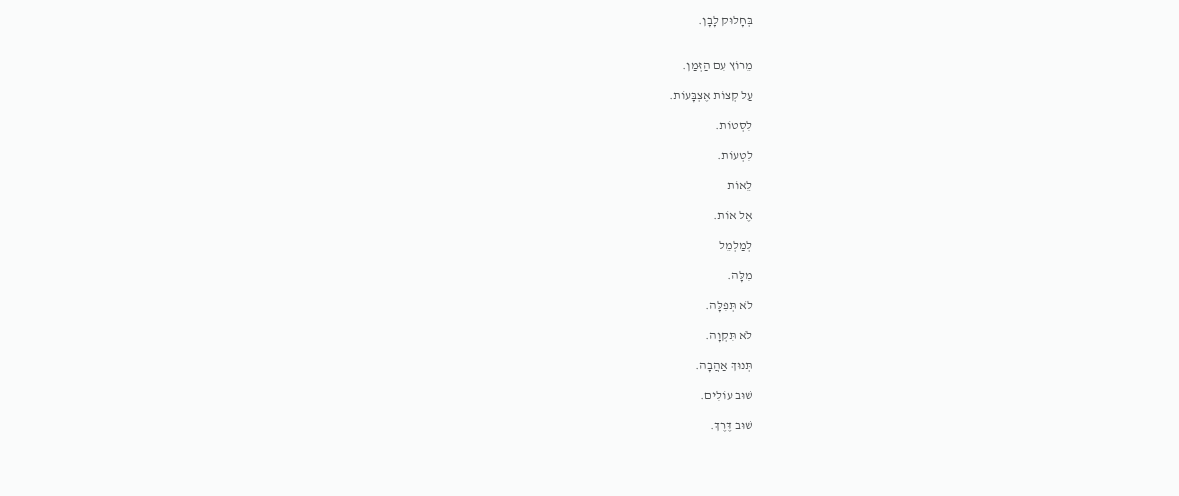בְּחָלוּק לָבָן.


מֵרוֹץ עִם הַזְּמַן.

עַל קְצוֹת אֶצְבָּעוֹת.

לִסְטוֹת.

לִטְעוֹת.

לֵאוֹת

אֶל אוֹת.

לְמַלְמֵל

מִלָּה.

לֹא תְּפִלָּה.

לֹא תִּקְוָה.

תְּנוּךְ אַהֲבָה.

שׁוּב עוֹלִים.

שׁוּב דֶּרֶךְ.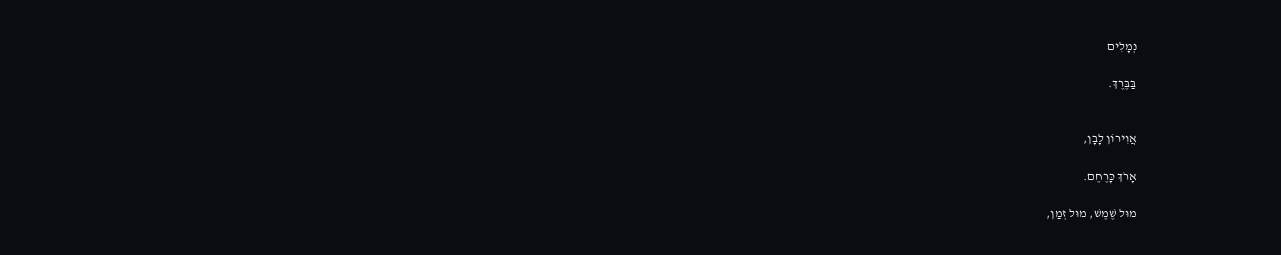נְמָלִים

בַּבֶּרֶךְ.


אֲוִירוֹן לָבָן,

אָרֹךְ כָּרֶחֶם.

מוּל שֶׁמֶשׁ, מוּל זְמַן,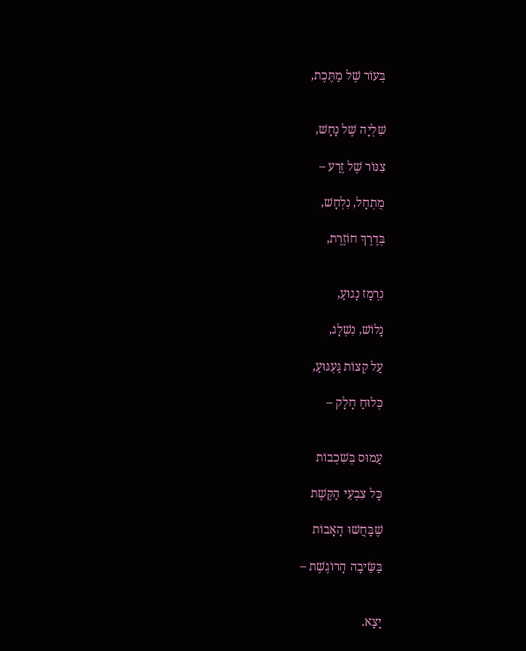בְּעוֹר שֶׁל מַתֶּכֶת,


שִׁלְיָה שֶׁל נָחָשׁ,

צִנּוֹר שֶׁל זֶרַע –

מֻתְחָל, נִלְחָשׁ,

בְּדֶרֶךְ חוֹזֶרֶת,


נִרְמָז נָגוּעַ,

נָלוֹשׁ, נִשְׁלָג,

עַל קְצוֹת גַּעְגּוּעַ,

כְּלוּחַ חָלָק –


עַמוּס בְּשִׁכְבוֹת

כָּל צִבְעֵי הַקֶּשֶׁת

שֶׁבָּחֲשׁוּ הָאָבוֹת

בַּשֵּׂיבָה הָרוֹגֶשֶׁת –


יָצָא.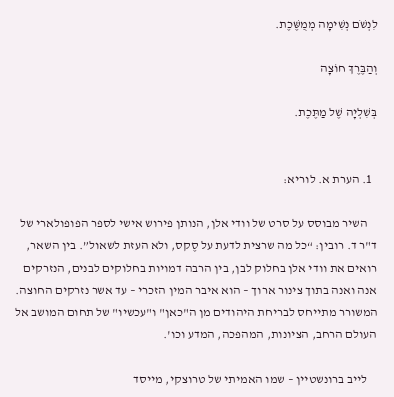לִנְשֹׁם נְשִׁימָה מְמֻשֶּׁכֶת.

וְהַבֶּרֶךְ חוֹצָה

בְּשִׁלְיָה שֶׁל מַתֶּכֶת.


  1. הערת א. לוריא:

    השיר מבוסס על סרט של וודי אלן, הנותן פירוש אישי לספר הפופולארי של ד"ר ד. רובין: “כל מה שרצית לדעת על סֶקס, ולא העזת לשאול”. בין השאר, רואים את וודי אלן בחלוק לבן, בין הרבה דמויות בחלוקים לבנים, הנזרקים אנה ואנה בתוך צינור ארוך – הוא איבר המין הזכרי – עד אשר נזרקים החוצה. המשורר מתייחס לבריחת היהודים מן ה"כאן" ו"עכשיו" של תחום המושב אל העולם הרחב, הציונות, המהפכה, המדע וכו'.

    לייב ברונשטיין – שמו האמיתי של טרוצקי, מייסד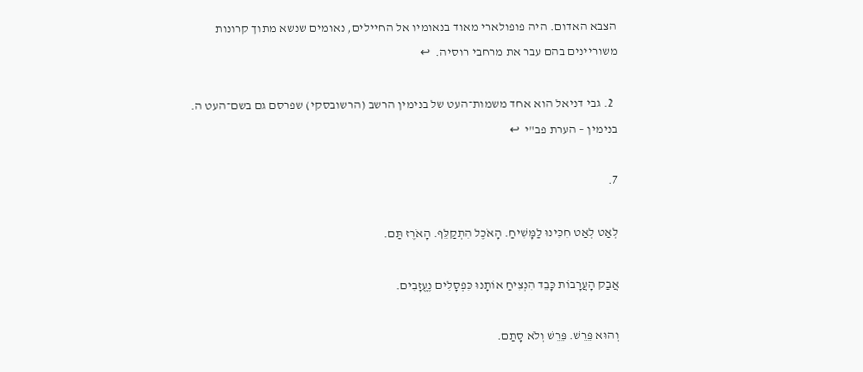הצבא האדום. היה פופולארי מאוד בנאומיו אל החיילים, נאומים שנשא מתוך קרונות משוריינים בהם עבר את מרחבי רוסיה.  ↩

  2. גבי דניאל הוא אחד משמות־העט של בנימין הרשב (הרשובסקי) שפרסם גם בשם־העט ה. בנימין – הערת פב"י  ↩

7.

לְאַט לְאַט חִכִּינוּ לַמָּשִׁיחַ. הָאֹכֶל הִתְקַלֵּף. הָאֹרֶז תַּם.

אֲבַק הָעֲרָבוֹת כָּבֵד הִנְצִיחַ אוֹתָנוּ כִּפְסָלִים נֶעֱזָבִים.

וְהוּא פֵּרֵשׁ. פֵּרֵשׁ וְלֹא סָתַם.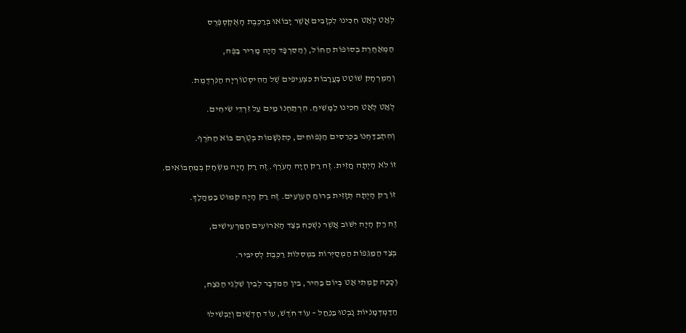לְאַט לְאַט חִכִּינוּ לִכְזָבִים אֲשֶׁר יָבוֹאוּ בְּרַכֶּבֶת הָאֶקְסְפְּרֶס

הַמְאַחֶרֶת בְּסוּפוֹת הַחוֹל, וְהַסִּרְפָּד הָיָה מָרִיר בַּפֶּה,

וְהַמֶּרְחָק שׁוֹטֵט בָּעֲרָבוֹת כִּצְעִיפִים שֶׁל הַהִיסְטוֹרְיָה הַנִּרְדֶּמֶת.

לְאַט לְאַט חִכִּינוּ לַמָּשִׁיחַ. הִרְתַּחְנוּ מַיִם עַל זִרְדֵי שִׂיחִים.

וְהִתְבַּדַּחְנוּ בַּכְּרֵסִים הַנְּפוּחִים, כְּתִנְשָׁמוֹת בְּטֶרֶם בּוֹא הַחֹרֶף.

זוֹ לֹא הָיְתָה חֲזִית. זֶה רַק הָיָה הָעֹרֶף. זֶה רַק הָיָה מִשְׂחָק בְּמַחְבּוֹאִים.

זוֹ רַק הָיְתָה תְּזָזִית בְּרוּחַ הָעִוְעִים. זֶה רַק הָיָה קִמּוּט בַּמַּהֲלָךְ.

זֶה רַק הָיָה יִשּׁוּב אֲשֶׁר נִשְׁכַּח בְּצַד הָאֵרוּעִים הַמַּרְעִישִׁים,

בְּצַד הַמַּגֵּפוֹת הַמְסַיְּרוֹת בִּמְסִלּוֹת רַכֶּבֶת לְסִיבִּיר.

וְכָכָה קַמְתִּי אַט בְּיוֹם בַּהִיר, בֵּין הַמִּדְבָּר לְבֵין שִׁלְגֵי הַנֵּצַח,

הַדַּמְדְּמָנִיּוֹת נָבְטוּ בַּנַּחַל – עוֹד חֹדֶשׁ, עוֹד חָדְשַׁיִם וְיַבְשִׁילוּ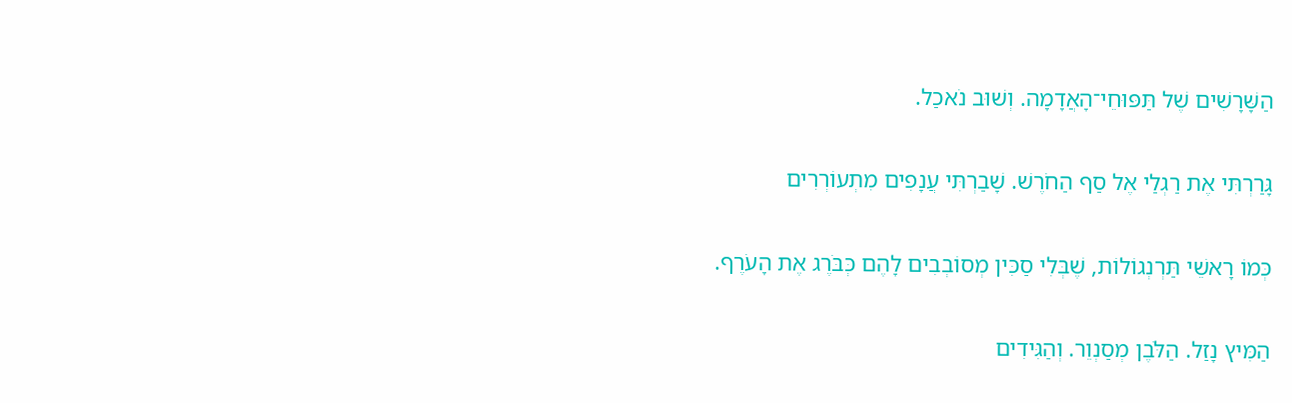הַשָּׁרָשִׁים שֶׁל תַּפּוּחֵי־הָאֲדָמָה. וְשׁוּב נֹאכַל.

גָּרַרְתִּי אֶת רַגְלַי אֶל סַף הַחֹרֶשׁ. שָׁבַרְתִּי עֲנָפִים מִתְעוֹרְרִים

כְּמוֹ רָאשֵׁי תַּרְנְגוֹלוֹת, שֶׁבְּלִי סַכִּין מְסוֹבְבִים לָהֶם כְּבֹּרֶג אֶת הָעֹרֶף.

הַמִּיץ נָזַל. הַלֹּבֶן מְסַנְוֵר. וְהַגִּידִים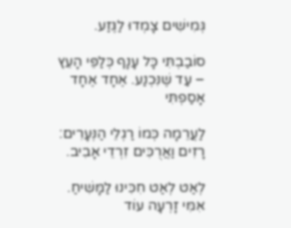גְּמִישִׁים צָמְדוּ לַגֶּזַע.

סוֹבַבְתִּי כָּל עָנָף כְּלַפֵּי הָעֵץ – עַד שֶׁנִּכְנַע. אֶחָד אֶחָד אָסַפְתִּי

לַעֲרֵמָה כְּמוֹ רַגְלֵי הַנְּעָרִים: רָזִים וַאֲרֻכִּים זִרְדֵי אָבִיב.

לְאַט לְאַט חִכִּינוּ לַמָּשִׁיחַ. אִמִּי זָרְעָה עוֹד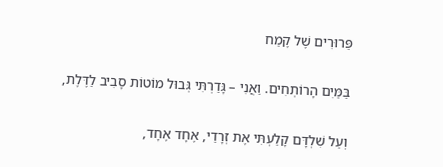פֵּרוּרִים שֶׁל קֶמַח

בַּמַּיִם הָרוֹתְחִים. וַאֲנִי – גָּדַרְתִּי גְּבוּל מוֹטוֹת סָבִיב לַדֶּלֶת,

וְעַל שִׁלְדָּם קָלַעְתִּי אֶת זְרָדַי, אֶחָד אֶחָד,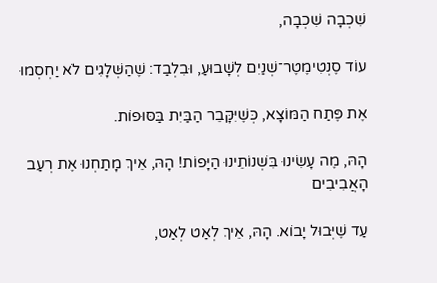שִׁכְבָה שִׁכְבָה,

עוֹד סֶנְטִימֶטֶר־שְׁנַיִם לְשָׁבוּעַ, וּבִלְבַד: שֶׁהַשְּׁלָגִים לֹא יַחְסְמוּ

אֶת פֶּתַח הַמּוֹצָא, כְּשֶׁיִּקָּבֵר הַבַּיִת בַּסּוּפוֹת.

הָהּ, מֶה עָשִׂינוּ בִּשְׁנוֹתֵינוּ הַיָּפוֹת! הָהּ, אֵיךְ מָתַחְנוּ אֶת רְעַב הָאֲבִיבִים

עַד שֶׁיְּבוּל יָבוֹא. הָהּ, אֵיךְ לְאַט לְאַט,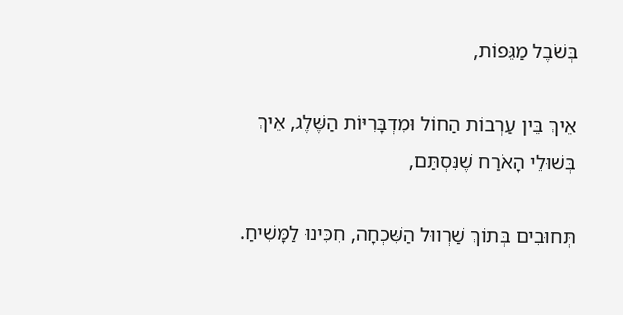בְּשֹׁבֶל מַגֵּפוֹת,

אֵיךְ בֵּין עַרְבוֹת הַחוֹל וּמִדְבָּרִיּוֹת הַשֶּׁלֶג, אֵיךְ בְּשׁוּלֵי הָאֹרַח שֶׁנִּסְתַּם,

תְּחוּבִים בְּתוֹךְ שַׁרְווּל הַשִּׁכְחָה, חִכִּינוּ לַמָּשִׁיחַ.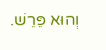וְהוּא פֵּרֵשׁ.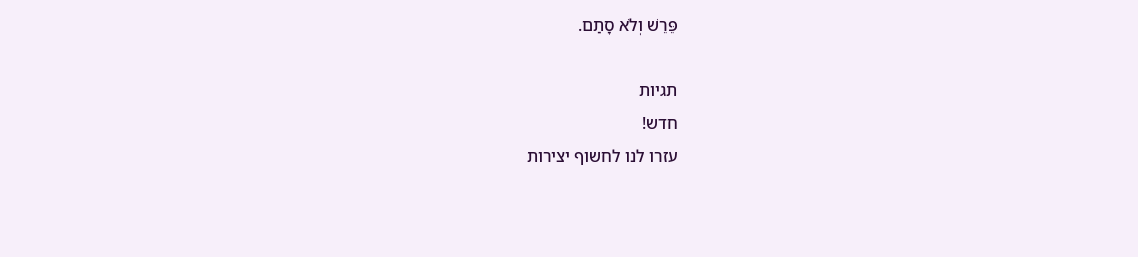פֵּרֵשׁ וְלֹא סָתַם.

תגיות
חדש!
עזרו לנו לחשוף יצירות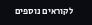לקוראים נוספים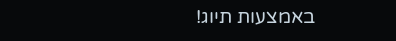באמצעות תיוג!